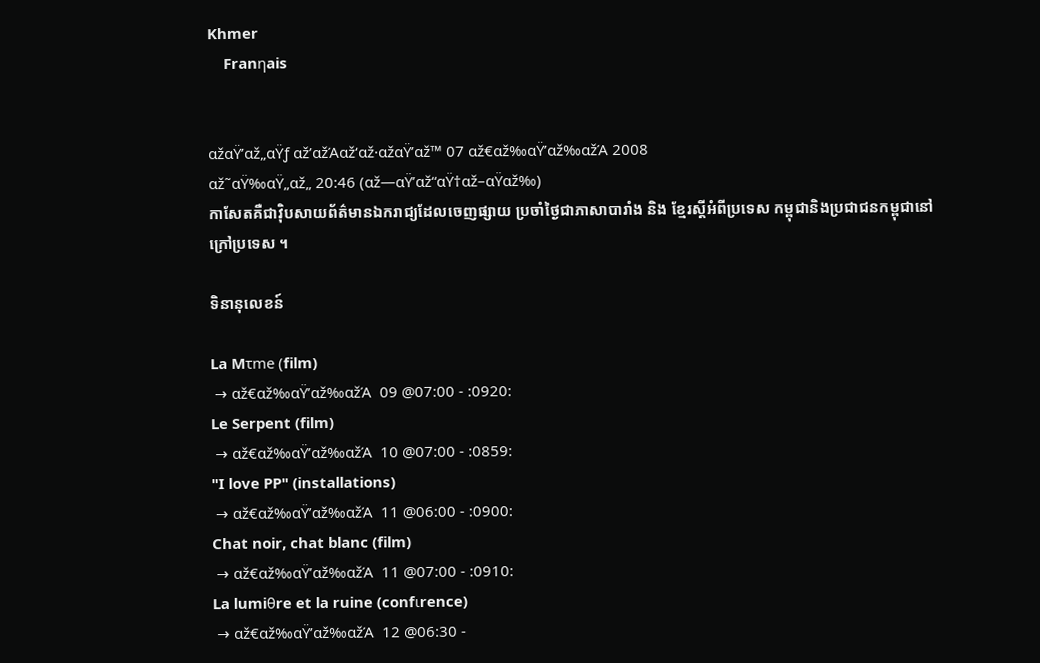Khmer
    Franηais


αžαŸ’αž„αŸƒ αž’αžΆαž‘αž·αžαŸ’αž™ 07 αž€αž‰αŸ’αž‰αžΆ 2008
αž˜αŸ‰αŸ„αž„ 20:46 (αž—αŸ’αž“αŸ†αž–αŸαž‰)
កាសែតគឺជាវ៉ិបសាយព័ត៌មានឯករាជ្យដែលចេញផ្សាយ ប្រចាំថ្ងៃជាភាសាបារាំង និង ខ្មែរស្តីអំពីប្រទេស កម្ពុជានិងប្រជាជនកម្ពុជានៅក្រៅប្រទេស ។

ទិនានុលេខន៍

La Mτme (film)
 → αž€αž‰αŸ’αž‰αžΆ  09 @07:00 - :0920:
Le Serpent (film)
 → αž€αž‰αŸ’αž‰αžΆ  10 @07:00 - :0859:
"I love PP" (installations)
 → αž€αž‰αŸ’αž‰αžΆ  11 @06:00 - :0900:
Chat noir, chat blanc (film)
 → αž€αž‰αŸ’αž‰αžΆ  11 @07:00 - :0910:
La lumiθre et la ruine (confιrence)
 → αž€αž‰αŸ’αž‰αžΆ  12 @06:30 -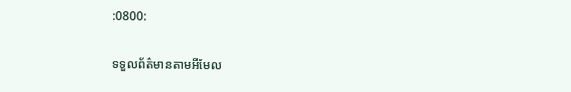:0800:

ទទួលព័ត៌មានតាមអីមែល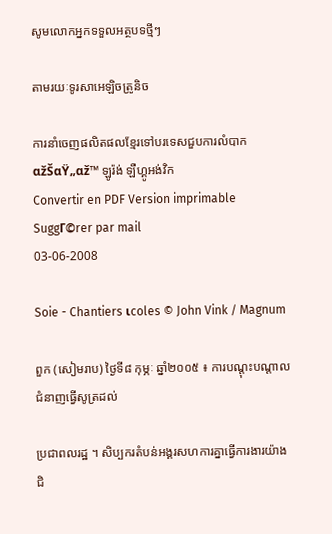សូមលោកអ្នកទទួលអត្ថបទថ្មីៗ

តាមរយៈទូរសាអេឡិចត្រូនិច

ការនាំចេញផលិតផលខ្មែរទៅបរទេសជួបការលំបាក
αžŠαŸ„αž™ ឡូរ៉ង់ ឡឺហ្គូអង់វិក
Convertir en PDF Version imprimable SuggΓ©rer par mail
03-06-2008

Soie - Chantiers ιcoles © John Vink / Magnum

ពួក (សៀមរាប) ថ្ងៃទី៨ កុម្ភៈ ឆ្នាំ២០០៥ ៖ ការបណ្តុះបណ្តាលជំនាញធ្វើសូត្រដល់

ប្រជាពលរដ្ឋ ។ សិប្បករតំបន់អង្គរសហការគ្នាធ្វើការងារយ៉ាងជិ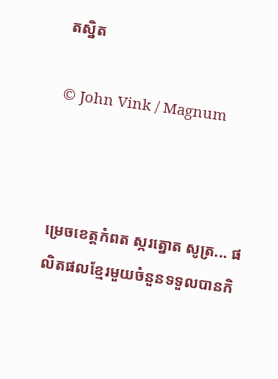តស្និត

© John Vink / Magnum



ម្រេចខេត្តកំពត ស្ករត្នោត សូត្រ... ផលិតផលខ្មែរមួយចំនួនទទួលបានកិ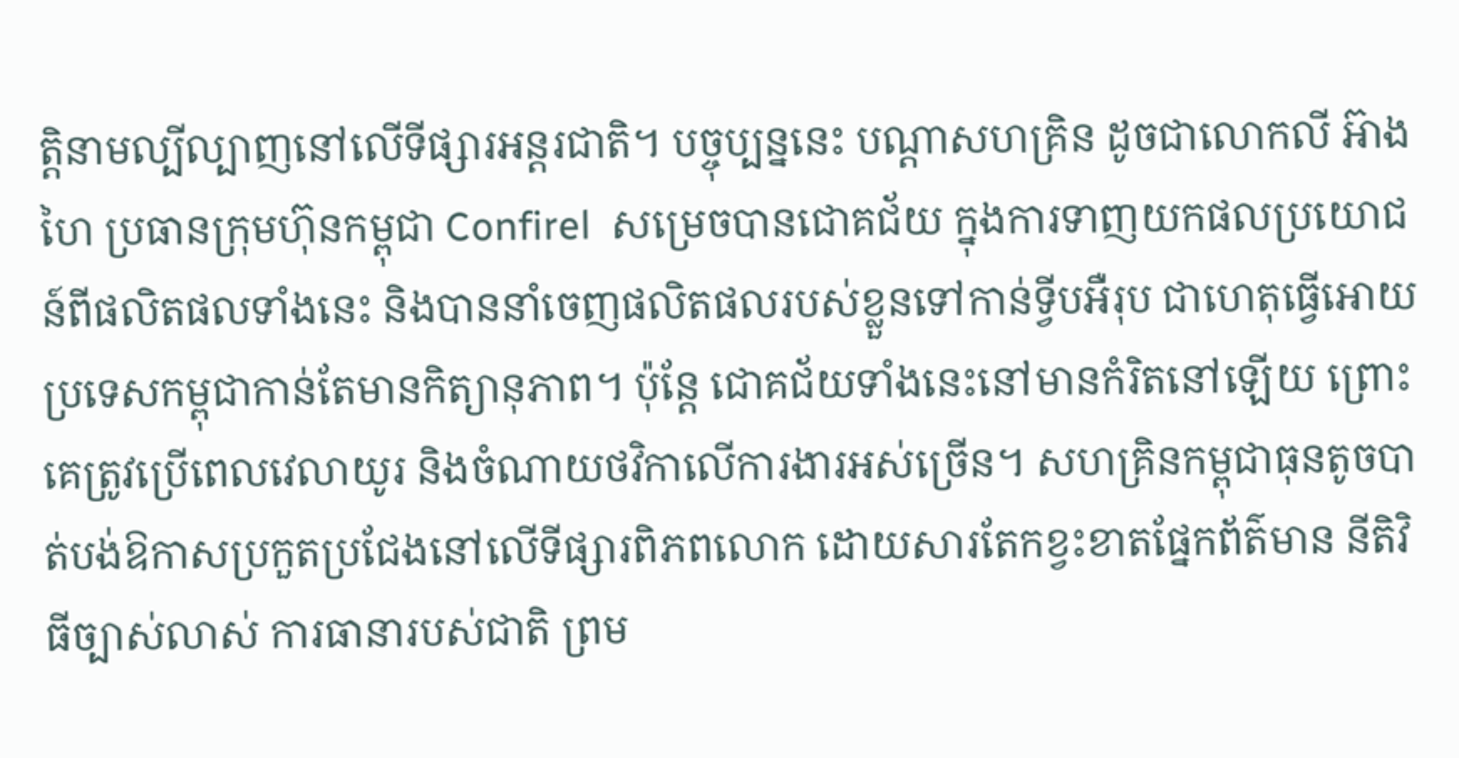ត្តិនាមល្បីល្បាញនៅលើទីផ្សារអន្តរជាតិ។ បច្ចុប្បន្ននេះ បណ្តាសហគ្រិន ដូចជាលោកលី អ៊ាងហៃ ប្រធានក្រុមហ៊ុនកម្ពុជា Confirel  សម្រេចបានជោគជ័យ ក្នុងការទាញយកផលប្រយោជន៍ពីផលិតផលទាំងនេះ និងបាននាំចេញផលិតផលរបស់ខ្លួនទៅកាន់ទ្វីបអឺរុប ជាហេតុធ្វើអោយប្រទេសកម្ពុជាកាន់តែមានកិត្យានុភាព។ ប៉ុន្តែ ជោគជ័យទាំងនេះនៅមានកំរិតនៅឡើយ ព្រោះគេត្រូវប្រើពេលវេលាយូរ និងចំណាយថវិកាលើការងារអស់ច្រើន។ សហគ្រិនកម្ពុជាធុនតូចបាត់បង់ឱកាសប្រកួតប្រជែងនៅលើទីផ្សារពិភពលោក ដោយសារតែកខ្វះខាតផ្នែកព័ត៌មាន នីតិវិធីច្បាស់លាស់ ការធានារបស់ជាតិ ព្រម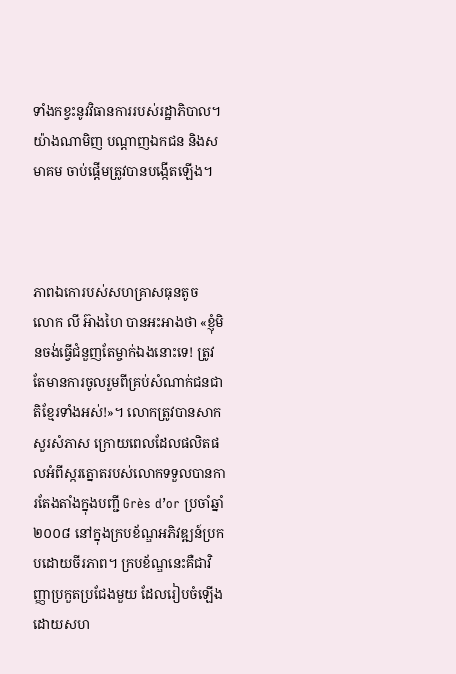ទាំងកខ្វះនូវវិធានការរបស់រដ្ឋាភិបាល។ យ៉ាងណាមិញ បណ្តាញឯកជន និងសមាគម ចាប់ផ្តើមត្រូវបានបង្កើតឡើង។



ភាពឯកោរបស់សហគ្រាសធុនតូច
លោក លី អ៊ាងហៃ បានអះអាងថា «ខ្ញុំមិនចង់ធ្វើជំនួញតែម្ចាក់ឯងនោះទេ! ត្រូវតែមានការចូលរួមពីគ្រប់សំណាក់ជនជាតិខ្មែរទាំងអស់!»។ លោកត្រូវបានសាកសួរសំភាស ក្រោយពេលដែលផលិតផលអំពីស្ករត្នោតរបស់លោកទទួលបានការតែងតាំងក្នុងបញ្ជី Grès d’or ប្រចាំឆ្នាំ២០០៨ នៅក្នុងក្របខ័ណ្ឌអភិវឌ្ឍន៍ប្រកបដោយចីរភាព។ ក្របខ័ណ្ឌនេះគឺជាវិញ្ញាប្រកួតប្រជែងមួយ ដែលរៀបចំឡើងដោយសហ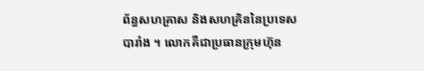ព័ន្ធសហគ្រាស និងសហគ្រិននៃប្រទេសបារាំង ។ លោកគឺជាប្រធានក្រុមហ៊ុន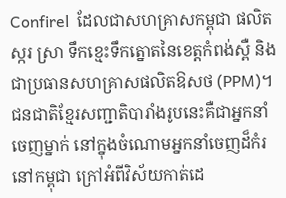Confirel  ដែលជាសហគ្រាសកម្ពុជា ផលិតស្ករ ស្រា ទឹកខ្មេះទឹកត្នោតនៃខេត្តកំពង់ស្ពឺ និងជាប្រធានសហគ្រាសផលិតឱសថ (PPM)។ ជនជាតិខ្មែរសញ្ជាតិបារាំងរូបនេះគឺជាអ្នកនាំចេញម្នាក់ នៅក្នុងចំណោមអ្នកនាំចេញដ៏កំរនៅកម្ពុជា ក្រៅអំពីវិស័យកាត់ដេ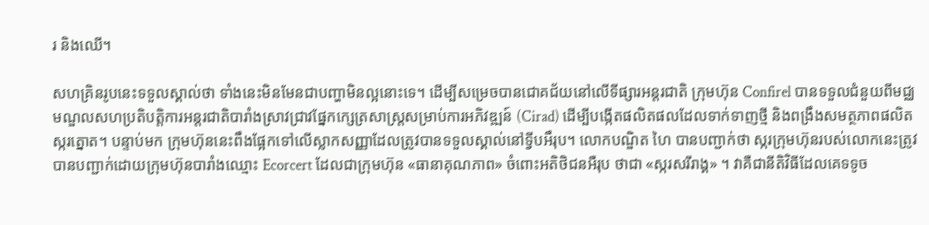រ និងឈើ។

សហគ្រិនរូបនេះទទួលស្គាល់ថា ទាំងនេះមិនមែនជាបញ្ហាមិនល្អនោះទេ។ ដើម្បីសម្រេចបានជោគជ័យនៅលើទីផ្សារអន្តរជាតិ ក្រុមហ៊ុន Confirel បានទទួលជំនួយពីមជ្ឈមណ្ឌលសហប្រតិបត្តិការអន្តរជាតិបារាំងស្រាវជ្រាវផ្នែកក្សេត្រសាស្រ្តសម្រាប់ការអភិវឌ្ឍន៍ (Cirad) ដើម្បីបង្កើតផលិតផលដែលទាក់ទាញថ្មី និងពង្រឹងសមត្ថភាពផលិតស្ករត្នោត។ បន្ទាប់មក ក្រុមហ៊ុននេះពឹងផ្អែកទៅលើស្លាកសញ្ញាដែលត្រូវបានទទួលស្គាល់នៅទ្វីបអឹរុប។ លោកបណ្ឌិត ហៃ បានបញ្ជាក់ថា ស្ករក្រុមហ៊ុនរបស់លោកនេះត្រូវបានបញ្ជាក់ដោយក្រុមហ៊ុនបារាំងឈ្មោះ Ecorcert ដែលជាក្រុមហ៊ុន «ធានាគុណភាព» ចំពោះអតិថិជនអឺរុប ថាជា «ស្ករសរីរាង្គ» ។ វាគឺជានីតិវិធីដែលគេទទូច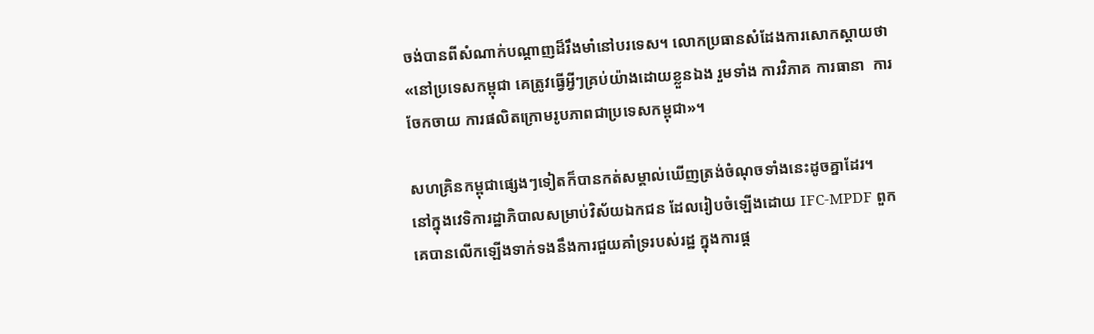ចង់បានពីសំណាក់បណ្តាញដ៏រឹងមាំនៅបរទេស។ លោកប្រធានសំដែងការសោកស្តាយថា «នៅប្រទេសកម្ពុជា គេត្រូវធ្វើអ្វីៗគ្រប់យ៉ាងដោយខ្លួនឯង រួមទាំង ការវិភាគ ការធានា  ការចែកចាយ ការផលិតក្រោមរូបភាពជាប្រទេសកម្ពុជា»។

សហគ្រិនកម្ពុជាផ្សេងៗទៀតក៏បានកត់សម្គាល់ឃើញត្រង់ចំណុចទាំងនេះដូចគ្នាដែរ។  នៅក្នុងវេទិការដ្ឋាភិបាលសម្រាប់វិស័យឯកជន ដែលរៀបចំឡើងដោយ IFC-MPDF ពួកគេបានលើកឡើងទាក់ទងនឹងការជួយគាំទ្ររបស់រដ្ឋ ក្នុងការផ្ត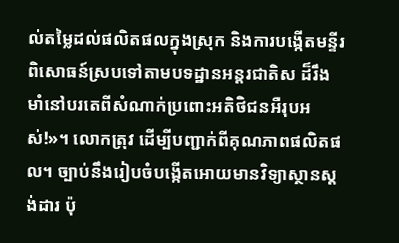ល់តម្លៃដល់ផលិតផលក្នុងស្រុក និងការបង្កើតមន្ទីរពិសោធន៍ស្របទៅតាមបទដ្ឋានអន្តរជាតិស ដ៏រឹងមាំនៅបរតេពីសំណាក់ប្រពោះអតិថិជនអឺរុបអស់!»។ លោកត្រុវ ដើម្បីបញ្ជាក់ពីគុណភាពផលិតផល។ ច្បាប់នឹងរៀបចំបង្កើតអោយមានវិទ្យាស្ថានស្តង់ដារ ប៉ុ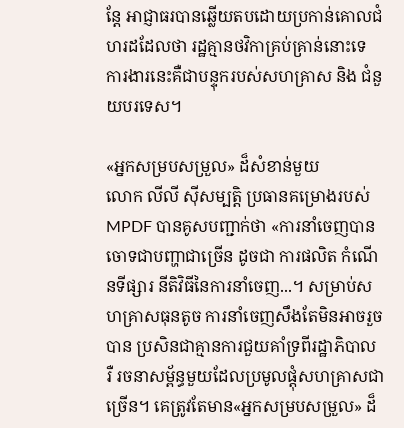ន្តែ អាជ្ញាធរបានឆ្លើយតបដោយប្រកាន់គោលជំហរដដែលថា រដ្ឋគ្មានថវិកាគ្រប់គ្រាន់នោះទេ ការងារនេះគឺជាបន្ទុករបស់សហគ្រាស និង ជំនួយបរទេស។

«អ្នកសម្របសម្រួល» ដ៏សំខាន់មួយ
លោក លីលី ស៊ីសម្បត្តិ ប្រធានគម្រោងរបស់ MPDF បានគូសបញ្ជាក់ថា «ការនាំចេញបានចោទជាបញ្ហាជាច្រើន ដូចជា ការផលិត កំណើនទីផ្សារ នីតិវិធីនៃការនាំចេញ...។ សម្រាប់សហគ្រាសធុនតូច ការនាំចេញសឹងតែមិនអាចរួចបាន ប្រសិនជាគ្មានការជួយគាំទ្រពីរដ្ឋាភិបាល រឺ រចនាសម័្ពន្ធមួយដែលប្រមូលផ្តុំសហគ្រាសជាច្រើន។ គេត្រូវតែមាន«អ្នកសម្របសម្រួល» ដ៏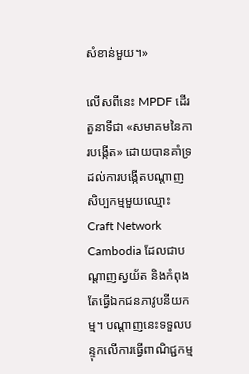សំខាន់មួយ។»

លើសពីនេះ MPDF ដើរតួនាទីជា «សមាគមនៃការបង្កើត» ដោយបានគាំទ្រដល់ការបង្កើតបណ្តាញសិប្បកម្មមួយឈ្មោះCraft Network Cambodia ដែលជាបណ្តាញស្វយ័ត និងកំពុងតែធ្វើឯកជនភាវូបនីយកម្ម។ បណ្តាញនេះទទួលបន្ទុកលើការធ្វើពាណិជ្ជកម្ម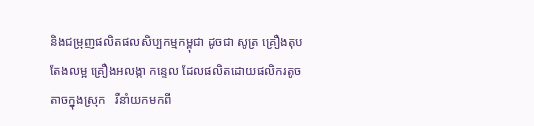និងជម្រុញផលិតផលសិប្បកម្មកម្ពុជា ដូចជា សូត្រ គ្រឿងតុបតែងលម្អ គ្រឿងអលង្កា កន្ទេល ដែលផលិតដោយផលិករតូចតាចក្នុងស្រុក   រឺនាំយកមកពី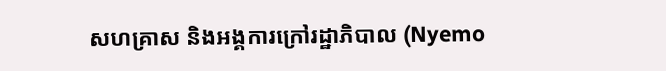សហគ្រាស និងអង្គការក្រៅរដ្ឋាភិបាល (Nyemo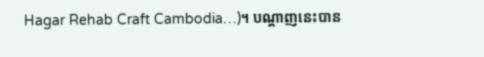Hagar Rehab Craft Cambodia…)។ បណ្តាញនេះបាន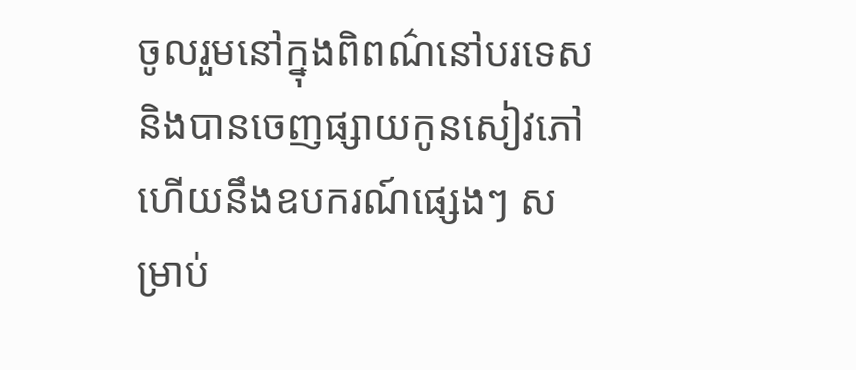ចូលរួមនៅក្នុងពិពណ៌នៅបរទេស និងបានចេញផ្សាយកូនសៀវភៅ ហើយនឹងឧបករណ៍ផ្សេងៗ សម្រាប់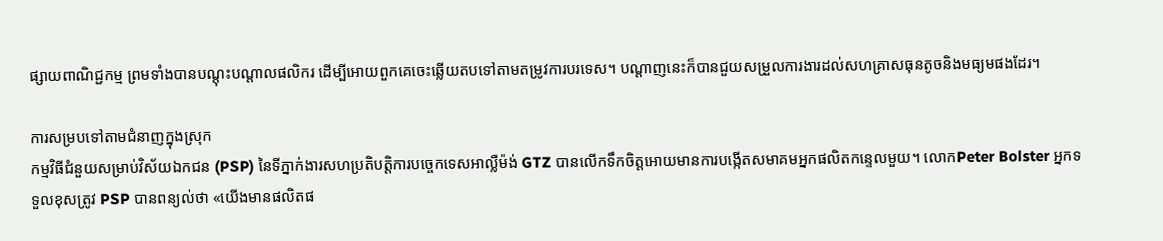ផ្សាយពាណិជ្ជកម្ម ព្រមទាំងបានបណ្តុះបណ្តាលផលិករ ដើម្បីអោយពួកគេចេះឆ្លើយតបទៅតាមតម្រូវការបរទេស។ បណ្តាញនេះក៏បានជួយសម្រួលការងារដល់សហគ្រាសធុនតូចនិងមធ្យមផងដែរ។

ការសម្របទៅតាមជំនាញក្នុងស្រុក
កម្មវិធីជំនួយសម្រាប់វិស័យឯកជន (PSP) នៃទីភ្នាក់ងារសហប្រតិបត្តិការបច្ចេកទេសអាល្លឺម៉ង់ GTZ បានលើកទឹកចិត្តអោយមានការបង្កើតសមាគមអ្នកផលិតកន្ទេលមួយ។ លោកPeter Bolster អ្នកទទួលខុសត្រូវ PSP បានពន្យល់ថា «យើងមានផលិតផ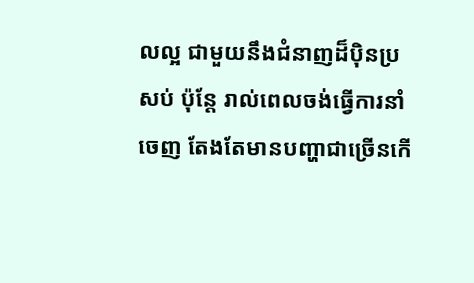លល្អ ជាមួយនឹងជំនាញដ៏ប៉ិនប្រសប់ ប៉ុន្តែ រាល់ពេលចង់ធ្វើការនាំចេញ តែងតែមានបញ្ហាជាច្រើនកើ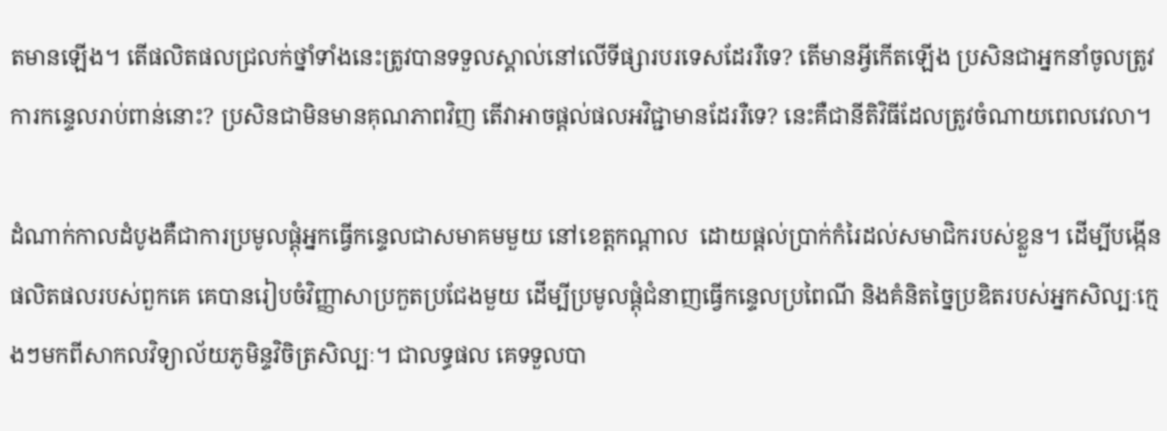តមានឡើង។ តើផលិតផលជ្រលក់ថ្នាំទាំងនេះត្រូវបានទទួលស្គាល់នៅលើទីផ្សារបរទេសដែររឺទេ? តើមានអ្វីកើតឡើង ប្រសិនជាអ្នកនាំចូលត្រូវការកន្ទេលរាប់ពាន់នោះ? ប្រសិនជាមិនមានគុណភាពវិញ តើវាអាចផ្តល់ផលអវិជ្ជាមានដែររឺទេ? នេះគឺជានីតិវិធីដែលត្រូវចំណាយពេលវេលា។

ដំណាក់កាលដំបូងគឺជាការប្រមូលផ្តុំអ្នកធ្វើកន្ទេលជាសមាគមមួយ នៅខេត្តកណ្តាល  ដោយផ្តល់ប្រាក់កំរៃដល់សមាជិករបស់ខ្លួន។ ដើម្បីបង្កើនផលិតផលរបស់ពួកគេ គេបានរៀបចំវិញ្ញាសាប្រកួតប្រជែងមួយ ដើម្បីប្រមូលផ្តុំជំនាញធ្វើកន្ទេលប្រពៃណី និងគំនិតច្នៃប្រឌិតរបស់អ្នកសិល្បៈក្មេងៗមកពីសាកលវិទ្យាល័យភូមិន្ទវិចិត្រសិល្បៈ។ ជាលទ្ធផល គេទទួលបា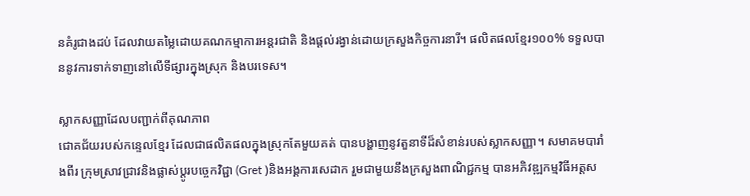នគំរូជាងដប់ ដែលវាយតម្លៃដោយគណកម្មាការអន្តរជាតិ និងផ្តល់រង្វាន់ដោយក្រសួងកិច្ចការនារី។ ផលិតផលខ្មែរ១០០% ទទួលបាននូវការទាក់ទាញនៅលើទីផ្សារក្នុងស្រុក និងបរទេស។

ស្លាកសញ្ញាដែលបញ្ជាក់ពីគុណភាព
ជោគជ័យរបស់កន្ទេលខ្មែរ ដែលជាផលិតផលក្នុងស្រុកតែមួយគត់ បានបង្ហាញនូវតួនាទីដ៏សំខាន់របស់ស្លាកសញ្ញា។ សមាគមបារាំងពីរ ក្រុមស្រាវជ្រាវនិងផ្លាស់ប្តូរបច្ចេកវិជ្ជា (Gret )និងអង្គការសេដាក រួមជាមួយនឹងក្រសួងពាណិជ្ជកម្ម បានអភិវឌ្ឍកម្មវិធីអត្តស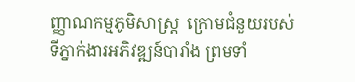ញ្ញាណកម្មភូមិសាស្រ្ត  ក្រោមជំនួយរបស់ទីភ្នាក់ងារអភិវឌ្ឍន៍បារាំង ព្រមទាំ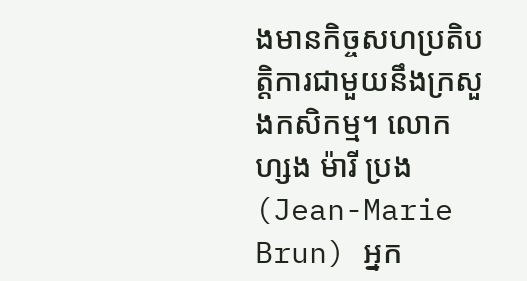ងមានកិច្ចសហប្រតិបត្តិការជាមួយនឹងក្រសួងកសិកម្ម។ លោក ហ្សង ម៉ារី ប្រង (Jean-Marie Brun) អ្នក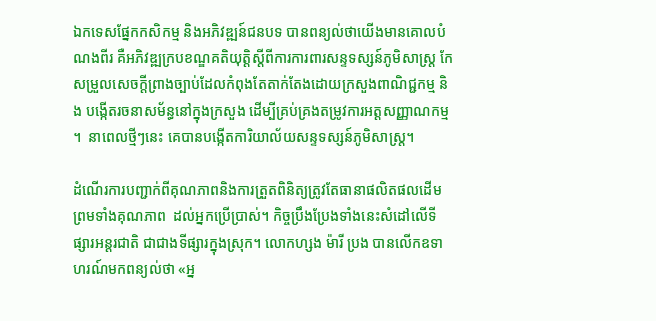ឯកទេសផ្នែកកសិកម្ម និងអភិវឌ្ឍន៍ជនបទ បានពន្យល់ថាយើងមានគោលបំណងពីរ គឺអភិវឌ្ឍក្របខណ្ឌគតិយុត្តិស្តីពីការការពារសន្ទទស្សន៍ភូមិសាស្រ្ត កែសម្រួលសេចក្តីព្រាងច្បាប់ដែលកំពុងតែតាក់តែងដោយក្រសួងពាណិជ្ជកម្ម និង បង្កើតរចនាសម័ន្ធនៅក្នុងក្រសួង ដើម្បីគ្រប់គ្រងតម្រូវការអត្តសញ្ញាណកម្ម។  នាពេលថ្មីៗនេះ គេបានបង្កើតការិយាល័យសន្ទទស្សន៍ភូមិសាស្រ្ត។

ដំណើរការបញ្ជាក់ពីគុណភាពនិងការត្រួតពិនិត្យត្រូវតែធានាផលិតផលដើម ព្រមទាំងគុណភាព  ដល់អ្នកប្រើប្រាស់។ កិច្ចប្រឹងប្រែងទាំងនេះសំដៅលើទីផ្សារអន្តរជាតិ ជាជាងទីផ្សារក្នុងស្រុក។ លោកហ្សង ម៉ារី ប្រង បានលើកឧទាហរណ៍មកពន្យល់ថា «អ្ន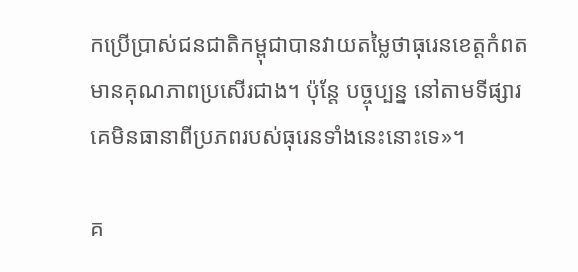កប្រើប្រាស់ជនជាតិកម្ពុជាបានវាយតម្លៃថាធុរេនខេត្តកំពតមានគុណភាពប្រសើរជាង។ ប៉ុន្តែ បច្ចុប្បន្ន នៅតាមទីផ្សារ គេមិនធានាពីប្រភពរបស់ធុរេនទាំងនេះនោះទេ»។

គ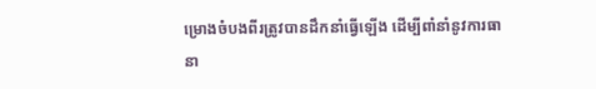ម្រោងចំបងពីរត្រូវបានដឹកនាំធ្វើឡើង ដើម្បីពាំនាំនូវការធានា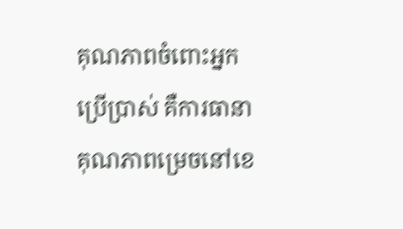គុណភាពចំពោះអ្នកប្រើប្រាស់ គឺការធានាគុណភាពម្រេចនៅខេ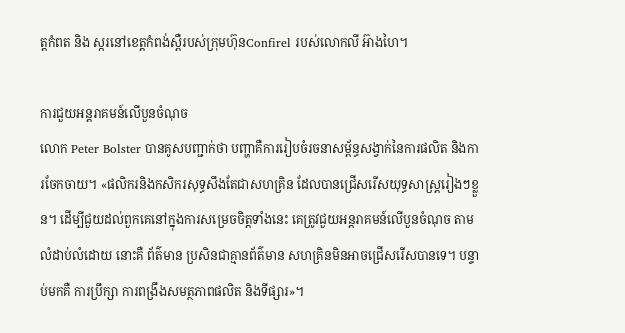ត្តកំពត និង ស្ករនៅខេត្តកំពង់ស្ពឺរបស់ក្រុមហ៊ុនConfirel របស់លោកលី អ៊ាងហៃ។

ការជួយអន្តរាគមន៍លើបួនចំណុច
លោក Peter Bolster បានគូសបញ្ជាក់ថា បញ្ហាគឺការរៀបចំរចនាសម្ព័ន្ធសង្វាក់នៃការផលិត និងការចែកចាយ។ «ផលិករនិងកសិករសុទ្ធសឹងតែជាសហគ្រិន ដែលបានជ្រើសរើសយុទ្ធសាស្រ្តរៀងៗខ្លួន។ ដើម្បីជួយដល់ពួកគេនៅក្នុងការសម្រេចចិត្តទាំងនេះ គេត្រូវជួយអន្តរាគមន៍លើបួនចំណុច តាមលំដាប់លំដោយ នោះគឺ ព័ត៌មាន ប្រសិនជាគ្មានព័ត៌មាន សហគ្រិនមិនអាចជ្រើសរើសបានទេ។ បន្ទាប់មកគឺ ការប្រឹក្សា ការពង្រឹងសមត្ថភាពផលិត និងទីផ្សារ»។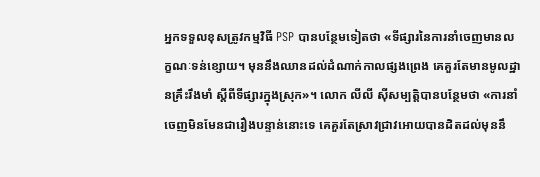អ្នកទទួលខុសត្រូវកម្មវិធី PSP បានបន្ថែមទៀតថា «ទីផ្សារនៃការនាំចេញមានលក្ខណៈទន់ខ្សោយ។ មុននឹងឈានដល់ដំណាក់កាលផ្សងព្រេង គេគួរតែមានមូលដ្ឋានគ្រឹះរឹងមាំ ស្តីពីទីផ្សារក្នុងស្រុក»។ លោក លីលី ស៊ីសម្បត្តិបានបន្ថែមថា «ការនាំចេញមិនមែនជារឿងបន្ទាន់នោះទេ គេគួរតែស្រាវជ្រាវអោយបានដិតដល់មុននឹ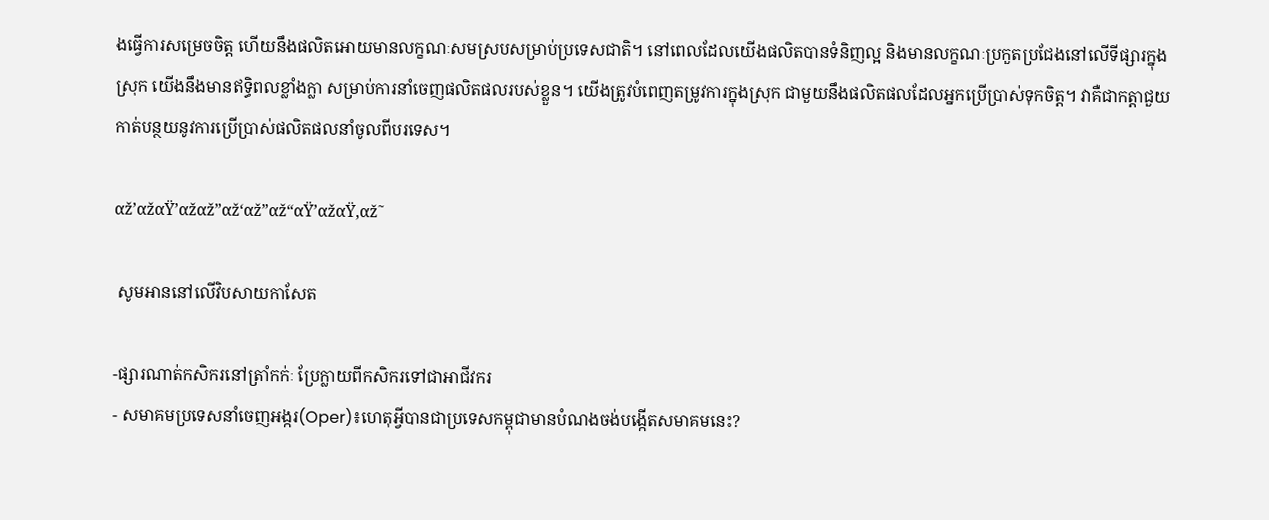ងធ្វើការសម្រេចចិត្ត ហើយនឹងផលិតអោយមានលក្ខណៈសមស្របសម្រាប់ប្រទេសជាតិ។ នៅពេលដែលយើងផលិតបានទំនិញល្អ និងមានលក្ខណៈប្រកួតប្រជែងនៅលើទីផ្សារក្នុងស្រុក យើងនឹងមានឥទ្ធិពលខ្លាំងក្លា សម្រាប់ការនាំចេញផលិតផលរបស់ខ្លួន។ យើងត្រូវបំពេញតម្រូវការក្នុងស្រុក ជាមួយនឹងផលិតផលដែលអ្នកប្រើប្រាស់ទុកចិត្ត។ វាគឺជាកត្តាជួយកាត់បន្ថយនូវការប្រើប្រាស់ផលិតផលនាំចូលពីបរទេស។

αž’αžαŸ’αžαž”αž‘αž”αž“αŸ’αžαŸ‚αž˜

 សូមអាននៅលើវិបសាយកាសែត

-ផ្សារណាត់កសិករនៅត្រាំកក់ៈ ប្រែក្លាយពីកសិករទៅជាអាជីវករ
- សមាគមប្រទេសនាំចេញអង្ករ(Oper)៖ហេតុអ្វីបានជាប្រទេសកម្ពុជាមានបំណងចង់បង្កើតសមាគមនេះ?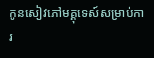កូនសៀវភៅមគ្គុទេស៍សម្រាប់ការ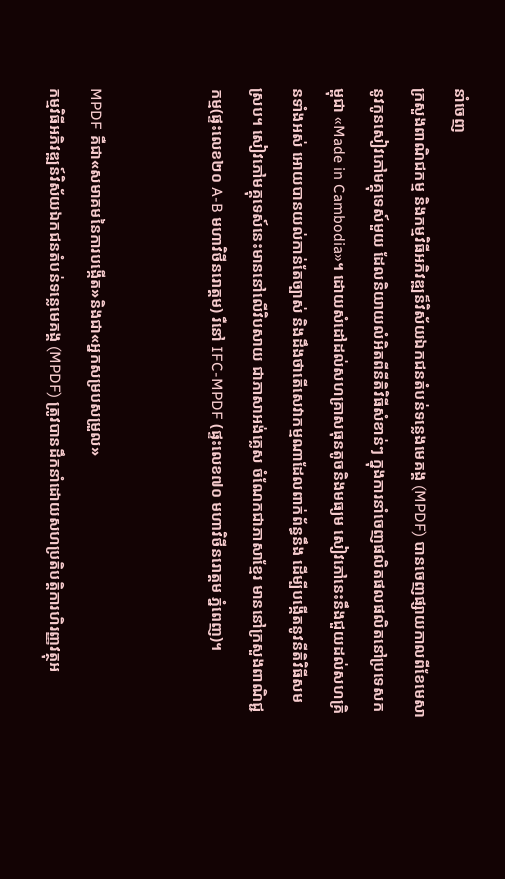នាំចេញ
ក្រសួងពាណិជកម្ម និងកម្មវិធីអភិវឌ្ឍន៏វិស័យឯកជនតំបន់ទន្លេងមេគង្គ (MPDF) បានចេញផ្សាយកាលពីខែមេសា នូវកូនសៀវភៅមគ្គុទេស៍មួយ ដែលនិយាយលំអិតពីនីតិវិធីសំខាន់ៗ ក្នុងការនាំចេញផលិតផលផលិតនៅប្រទេសកម្ពុជា «Made in Cambodia»។ ដោយសំដៅដល់សហគ្រាសធុនតូចនិងមធ្យម សៀវភៅនេះនឹងជួយដល់សហគ្រិនទាំងអស់ អោយបានយល់កាន់តែច្បាស់ និងដឹងថាតើសេវាកម្មណាដែលពាក់ព័ន្ធនឹង ដើម្បីបង្កើតនូវនីតិវិធីសមស្រប។ សៀវភៅមគ្គុទេស៍នេះមាននៅលើវិបសាយ ជាភាសាអង់គ្លេស ចំណែកជាភាសាខ្មែរ មាននៅក្រសួងពាណិជ្ជកម្ម(ផ្ទះលេខ២០ A-B មហាវិថីនរោត្តម) រឺនៅ IFC-MPDF (ផ្ទះលេខ៧០ មហាវិថីនរោត្តម ភ្នំពេញ)។


MPDF គឺជា«សមាគមនៃការបង្កើត»និងជា«អ្នកសម្របសម្រួល»
កម្មវិធីអភិវឌ្ឍន៍វិស័យឯកជនតំបន់ទន្លេមេគង្គ (MPDF) ត្រូវបានដឹកនាំដោយសហប្រតិបត្តិការហិរញ្ញវត្ថុអ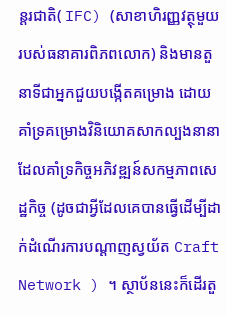ន្តរជាតិ( IFC) (សាខាហិរញ្ញវត្ថុមួយរបស់ធនាគារពិភពលោក) និងមានតួនាទីជាអ្នកជួយបង្កើតគម្រោង ដោយគាំទ្រគម្រោងវិនិយោគសាកល្បងនានា ដែលគាំទ្រកិច្ចអភិវឌ្ឍន៍សកម្មភាពសេដ្ឋកិច្ច (ដូចជាអ្វីដែលគេបានធ្វើដើម្បីដាក់ដំណើរការបណ្តាញស្វយ័ត Craft Network ) ។ ស្ថាប័ននេះក៏ដើរតួ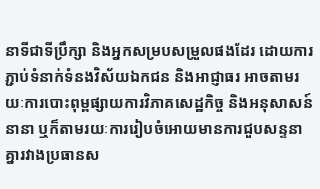នាទីជាទីប្រឹក្សា និងអ្នកសម្របសម្រួលផងដែរ ដោយការភ្ជាប់ទំនាក់ទំនងវិស័យឯកជន និងអាជ្ញាធរ អាចតាមរយៈការបោះពុម្ពផ្សាយការវិភាគសេដ្ឋកិច្ច និងអនុសាសន៍នានា ឬក៏តាមរយៈការរៀបចំអោយមានការជួបសន្ទនាគ្នារវាងប្រធានស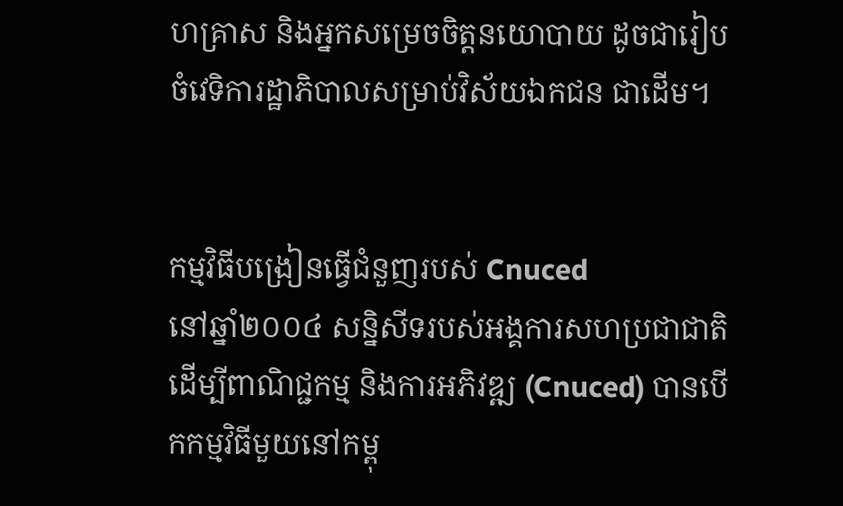ហគ្រាស និងអ្នកសម្រេចចិត្តនយោបាយ ដូចជារៀបចំវេទិការដ្ឋាភិបាលសម្រាប់វិស័យឯកជន ជាដើម។


កម្មវិធីបង្រៀនធ្វើជំនួញរបស់ Cnuced
នៅឆ្នាំ២០០៤ សន្និសីទរបស់អង្គការសហប្រជាជាតិដើម្បីពាណិជ្ជកម្ម និងការអភិវឌ្ឍ (Cnuced) បានបើកកម្មវិធីមួយនៅកម្ពុ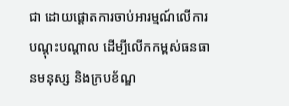ជា ដោយផ្តោតការចាប់អារម្មណ៍លើការបណ្តុះបណ្តាល ដើម្បីលើកកម្ពស់ធនធានមនុស្ស និងក្របខ័ណ្ឌ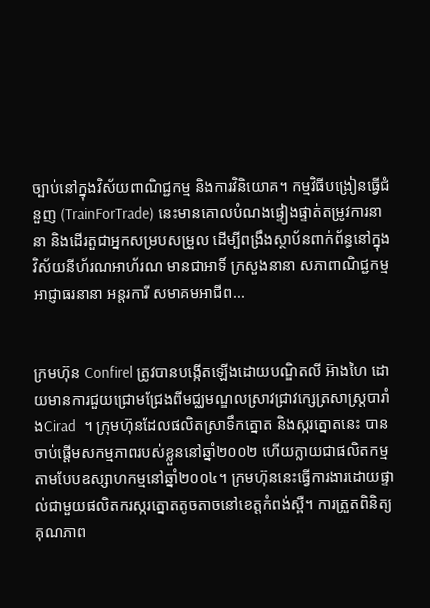ច្បាប់នៅក្នុងវិស័យពាណិជ្ជកម្ម និងការវិនិយោគ។ កម្មវិធីបង្រៀនធ្វើជំនួញ (TrainForTrade) នេះមានគោលបំណងផ្ទៀងផ្ទាត់តម្រូវការនានា និងដើរតួជាអ្នកសម្របសម្រួល ដើម្បីពង្រឹងស្ថាប័នពាក់ព័ន្ធនៅក្នុងវិស័យនីហ័រណអាហ័រណ មានជាអាទិ៍ ក្រសួងនានា សភាពាណិជ្ជកម្ម អាជ្ញាធរនានា អន្តរការី សមាគមអាជីព...


ក្រមហ៊ុន Confirel ត្រូវបានបង្កើតឡើងដោយបណ្ឌិតលី អ៊ាងហៃ ដោយមានការជួយជ្រោមជ្រែងពីមជ្ឈមណ្ឌលស្រាវជ្រាវក្សេត្រសាស្រ្តបារាំងCirad  ។ ក្រុមហ៊ុនដែលផលិតស្រាទឹកត្នោត និងស្ករត្នោតនេះ បានចាប់ផ្តើមសកម្មភាពរបស់ខ្លួននៅឆ្នាំ២០០២ ហើយក្លាយជាផលិតកម្មតាមបែបឧស្សាហកម្មនៅឆ្នាំ២០០៤។ ក្រមហ៊ុននេះធ្វើការងារដោយផ្ទាល់ជាមួយផលិតករស្ករត្នោតតូចតាចនៅខេត្តកំពង់ស្ពឺ។ ការត្រួតពិនិត្យគុណភាព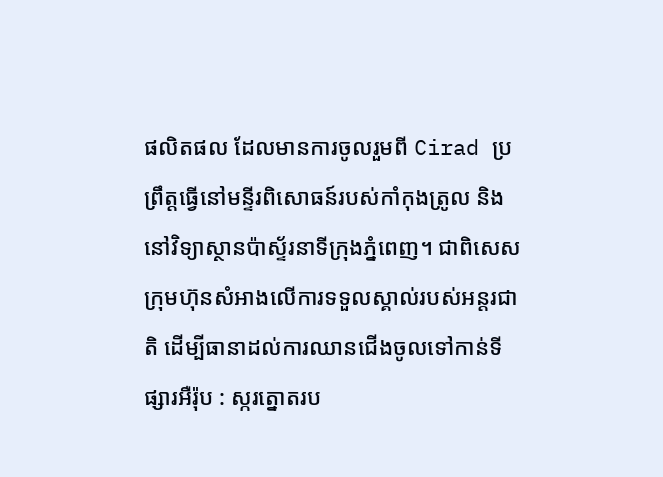ផលិតផល ដែលមានការចូលរួមពី Cirad ប្រព្រឹត្តធ្វើនៅមន្ទីរពិសោធន៍របស់កាំកុងត្រូល និងនៅវិទ្យាស្ថានប៉ាស្ទ័រនាទីក្រុងភ្នំពេញ។ ជាពិសេស ក្រុមហ៊ុនសំអាងលើការទទួលស្គាល់របស់អន្តរជាតិ ដើម្បីធានាដល់ការឈានជើងចូលទៅកាន់ទីផ្សារអឺរ៉ុប : ស្ករត្នោតរប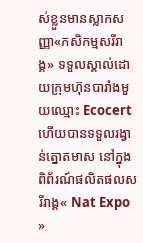ស់ខ្លួនមានស្លាកសញ្ញា«កសិកម្មសរីរាង្គ» ទទួលស្គាល់ដោយក្រុមហ៊ុនបារាំងមួយឈ្មោះ Ecocert ហើយបានទទួលរង្វាន់ត្នោតមាស នៅក្នុងពិព័រណ៍ផលិតផលសរីរាង្គ« Nat Expo »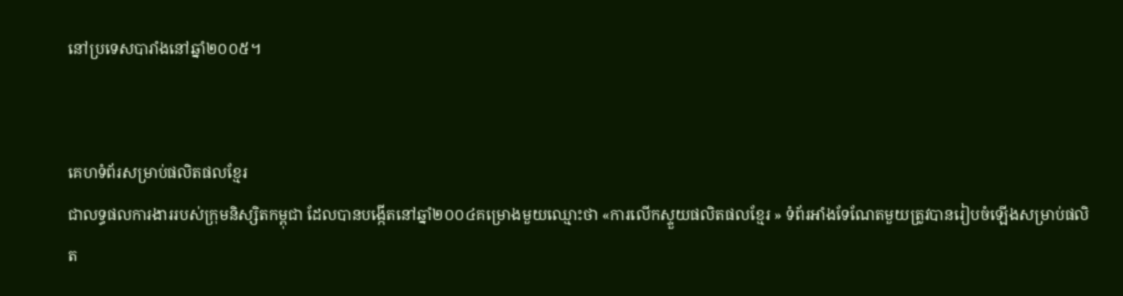នៅប្រទេសបារាំងនៅឆ្នាំ២០០៥។


គេហទំព័រសម្រាប់ផលិតផលខ្មែរ
ជាលទ្ធផលការងាររបស់ក្រុមនិស្សិតកម្ពុជា ដែលបានបង្កើតនៅឆ្នាំ២០០៤គម្រោងមួយឈ្មោះថា «ការលើកស្ទួយផលិតផលខ្មែរ » ទំព័រអាំងទែណែតមួយត្រូវបានរៀបចំឡើងសម្រាប់ផលិត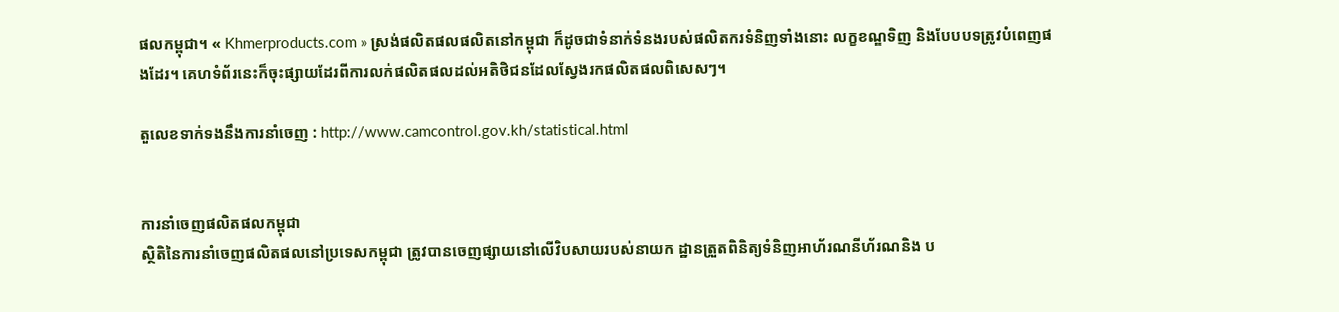ផលកម្ពុជា។ « Khmerproducts.com » ស្រង់ផលិតផលផលិតនៅកម្ពុជា ក៏ដូចជាទំនាក់ទំនងរបស់ផលិតករទំនិញទាំងនោះ លក្ខខណ្ឌទិញ និងបែបបទត្រូវបំពេញផងដែរ។ គេហទំព័រនេះក៏ចុះផ្សាយដែរពីការលក់ផលិតផលដល់អតិថិជនដែលស្វែងរកផលិតផលពិសេសៗ។

តួលេខទាក់ទងនឹងការនាំចេញ : http://www.camcontrol.gov.kh/statistical.html


ការនាំចេញផលិតផលកម្ពុជា
ស្ថិតិនៃការនាំចេញផលិតផលនៅប្រទេសកម្ពុជា ត្រូវបានចេញផ្សាយនៅលើវិបសាយរបស់នាយក ដ្ឋានត្រួតពិនិត្យទំនិញអាហ័រណនីហ័រណនិង ប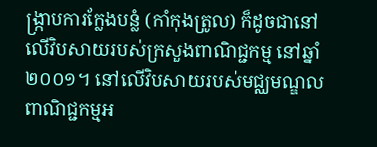ង្រ្កាបការក្លែងបន្លំ (កាំកុងត្រូល) ក៏ដូចជានៅ លើវិបសាយរបស់ក្រសួងពាណិជ្ជកម្ម នៅឆ្នាំ២០០១។ នៅលើវិបសាយរបស់មជ្ឈមណ្ឌលពាណិជ្ជកម្មអ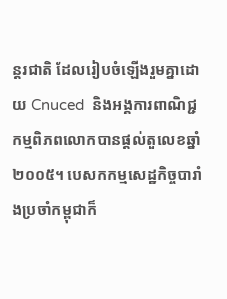ន្តរជាតិ ដែលរៀបចំឡើងរួមគ្នាដោយ Cnuced  និងអង្គការពាណិជ្ជកម្មពិភពលោកបានផ្តល់តួលេខឆ្នាំ២០០៥។ បេសកកម្មសេដ្ឋកិច្ចបារាំងប្រចាំកម្ពុជាក៏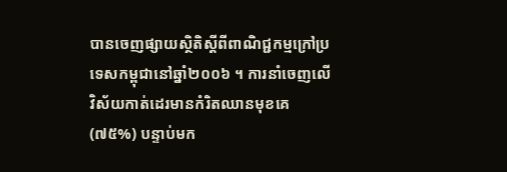បានចេញផ្សាយស្ថិតិស្តីពីពាណិជ្ជកម្មក្រៅប្រទេសកម្ពុជានៅឆ្នាំ២០០៦ ។ ការនាំចេញលើវិស័យកាត់ដេរមានកំរិតឈានមុខគេ (៧៥%) បន្ទាប់មក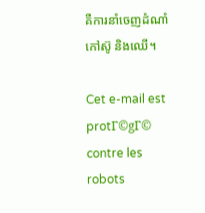គឺការនាំចេញដំណាំកៅស៊ូ និងឈើ។

Cet e-mail est protΓ©gΓ© contre les robots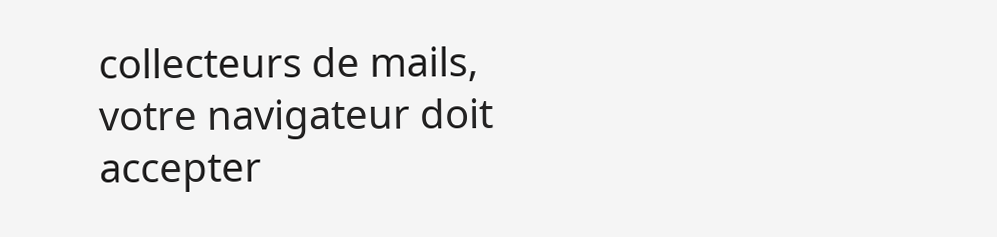collecteurs de mails, votre navigateur doit accepter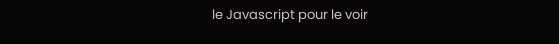le Javascript pour le voir